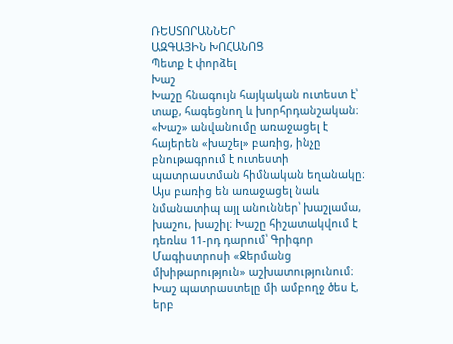ՌԵՍՏՈՐԱՆՆԵՐ
ԱԶԳԱՅԻՆ ԽՈՀԱՆՈՑ
Պետք է փորձել
Խաշ
Խաշը հնագույն հայկական ուտեստ է՝ տաք, հագեցնող և խորհրդանշական։ «Խաշ» անվանումը առաջացել է հայերեն «խաշել» բառից, ինչը բնութագրում է ուտեստի պատրաստման հիմնական եղանակը։ Այս բառից են առաջացել նաև նմանատիպ այլ անուններ՝ խաշլամա, խաշու, խաշիլ։ Խաշը հիշատակվում է դեռևս 11-րդ դարում՝ Գրիգոր Մագիստրոսի «Ջերմանց մխիթարություն» աշխատությունում։
Խաշ պատրաստելը մի ամբողջ ծես է, երբ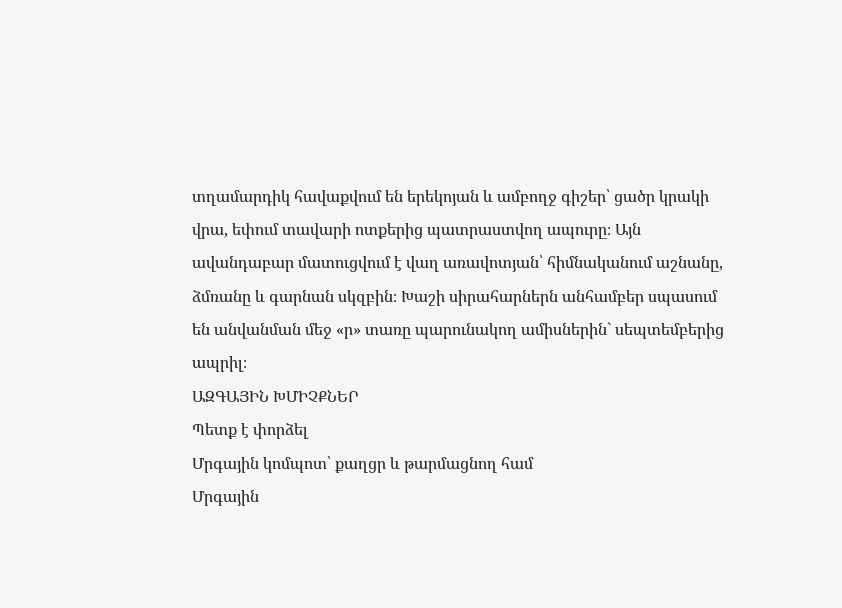տղամարդիկ հավաքվում են երեկոյան և ամբողջ գիշեր՝ ցածր կրակի վրա, եփում տավարի ոտքերից պատրաստվող ապուրը։ Այն ավանդաբար մատուցվում է վաղ առավոտյան՝ հիմնականում աշնանը, ձմռանը և գարնան սկզբին։ Խաշի սիրահարներն անհամբեր սպասում են անվանման մեջ «ր» տառը պարունակող ամիսներին` սեպտեմբերից ապրիլ։
ԱԶԳԱՅԻՆ ԽՄԻՉՔՆԵՐ
Պետք է փորձել
Մրգային կոմպոտ՝ քաղցր և թարմացնող համ
Մրգային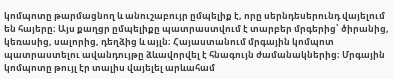կոմպոտը թարմացնող և անուշաբույր ըմպելիք է, որը սերնդեսերունդ վայելում են հայերը։ Այս քաղցր ըմպելիքը պատրաստվում է տարբեր մրգերից՝ ծիրանից, կեռասից, սալորից, դեղձից և այլն։ Հայաստանում մրգային կոմպոտ պատրաստելու ավանդույթը ձևավորվել է հնագույն ժամանակներից։ Մրգային կոմպոտը թույլ էր տալիս վայելել արևահամ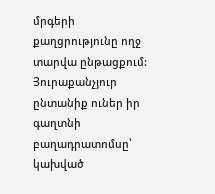մրգերի քաղցրությունը ողջ տարվա ընթացքում: Յուրաքանչյուր ընտանիք ուներ իր գաղտնի բաղադրատոմսը՝ կախված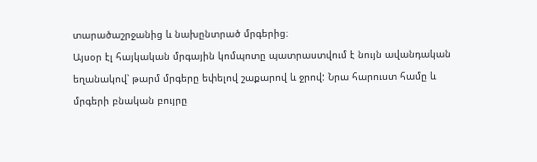տարածաշրջանից և նախընտրած մրգերից։
Այսօր էլ հայկական մրգային կոմպոտը պատրաստվում է նույն ավանդական եղանակով՝ թարմ մրգերը եփելով շաքարով և ջրով: Նրա հարուստ համը և մրգերի բնական բույրը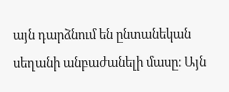այն դարձնում են ընտանեկան սեղանի անբաժանելի մասը։ Այն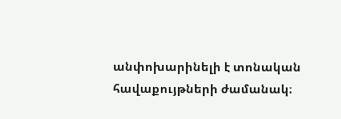անփոխարինելի է տոնական հավաքույթների ժամանակ։